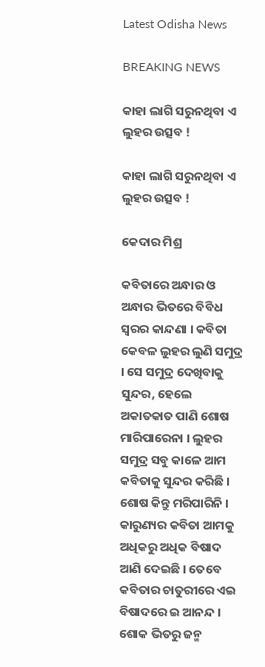Latest Odisha News

BREAKING NEWS

କାହା ଲାଗି ସରୁନଥିବା ଏ ଲୁହର ଉତ୍ସବ !

କାହା ଲାଗି ସରୁନଥିବା ଏ ଲୁହର ଉତ୍ସବ !

କେଦାର ମିଶ୍ର

କବିତାରେ ଅନ୍ଧାର ଓ ଅନ୍ଧାର ଭିତରେ ବିବିଧ ସ୍ୱରର କାନ୍ଦଣା । କବିତା କେବଳ ଲୁହର ଲୁଣି ସମୁଦ୍ର । ସେ ସମୁଦ୍ର ଦେଖିବାକୁ ସୁନ୍ଦର, ହେଲେ ଅକାତକାତ ପାଣି ଶୋଷ ମାରିପାରେନା । ଲୁହର ସମୁଦ୍ର ସବୁ କାଳେ ଆମ କବିତାକୁ ସୁନ୍ଦର କରିଛି । ଶୋଷ କିନ୍ତୁ ମରିପାରିନି । କାରୁଣ୍ୟର କବିତା ଆମକୁ ଅଧିକରୁ ଅଧିକ ବିଷାଦ ଆଣି ଦେଇଛି । ତେବେ କବିତାର ଚାତୁରୀରେ ଏଇ ବିଷାଦରେ ଇ ଆନନ୍ଦ । ଶୋକ ଭିତରୁ ଜନ୍ମ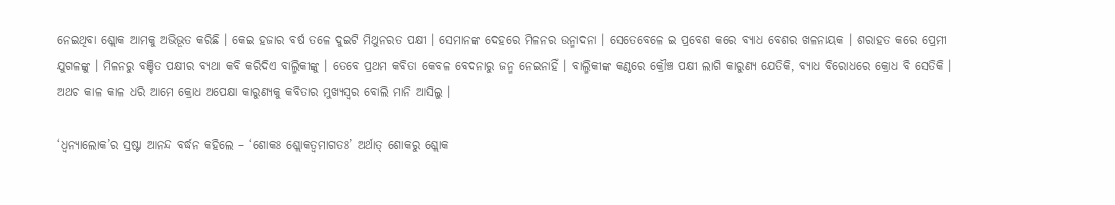ନେଇଥିବା ଶ୍ଲୋକ ଆମକୁ ଅଭିଭୂତ କରିଛି । କେଇ ହଜାର ବର୍ଷ ତଳେ ଦୁଇଟି ମିଥୁନରତ ପକ୍ଷୀ । ସେମାନଙ୍କ ଦେହରେ ମିଳନର ଉନ୍ମାଦନା । ସେତେବେଳେ ଇ ପ୍ରବେଶ କରେ ବ୍ୟାଧ ବେଶର ଖଳନାୟକ । ଶରାହତ କରେ ପ୍ରେମୀ ଯୁଗଳଙ୍କୁ । ମିଳନରୁ ବଞ୍ଚିତ ପକ୍ଷୀର ବ୍ୟଥା କବି କରିଦିଏ ବାଲ୍ମିକୀଙ୍କୁ । ତେବେ ପ୍ରଥମ କବିତା କେବଳ ବେଦନାରୁ ଜନ୍ମ ନେଇନାହିଁ । ବାଲ୍ମିକୀଙ୍କ କଣ୍ଠରେ କ୍ରୌଞ୍ଚ ପକ୍ଷୀ ଲାଗି କାରୁଣ୍ୟ ଯେତିକି, ବ୍ୟାଧ ବିରୋଧରେ କ୍ରୋଧ ବି ସେତିକି । ଅଥଚ କାଳ କାଳ ଧରି ଆମେ କ୍ରୋଧ ଅପେକ୍ଷା କାରୁଣ୍ୟକୁ କବିତାର ମୁଖ୍ୟସ୍ବର ବୋଲି ମାନି ଆସିଲୁ ।

‘ଧ୍ୱନ୍ୟାଲୋକ’ର ସ୍ରଷ୍ଟା ଆନନ୍ଦ ବର୍ଦ୍ଧନ କହିଲେ – ‘ଶୋକଃ ଶ୍ଲୋକତ୍ୱମାଗତଃ’ ଅର୍ଥାତ୍ ଶୋକରୁ ଶ୍ଲୋକ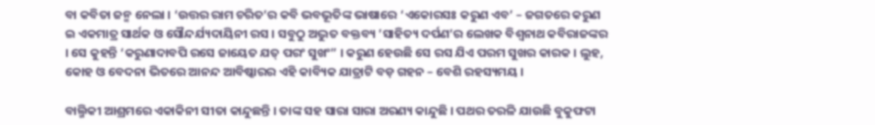ବା କବିତା ଜନ୍ମ ନେଲା । ‘ଉତ୍ତର ରାମ ଚରିତ’ର କବି ଭବଭୂତିଙ୍କ ଭାଷାରେ ‘ଏକୋରସଃ କରୁଣ ଏବ’ – ଜଗତରେ କରୁଣ ଇ ଏକମାତ୍ର ସାର୍ଥକ ଓ ସୌନ୍ଦର୍ଯ୍ୟଦାୟିନୀ ରସ । ସବୁଠୁ ଅଦ୍ଭୁତ ବକ୍ତବ୍ୟ ’ସାହିତ୍ୟ ଦର୍ପଣ’ର ଲେଖକ ବିଶ୍ୱନାଥ କବିରାଜଙ୍କର । ସେ କୁହନ୍ତି ‘କରୁଣାଦାବପି ରସେ ଜାୟେତ ଯତ୍ ପରଂ ସୁଖଂ” । କରୁଣ ହେଉଛି ସେ ରସ ଯିଏ ପରମ ସୁଖର କାରକ । ଲୁହ, କୋହ ଓ ବେଦନା ଭିତରେ ଆନନ୍ଦ ଆବିଷ୍କାରର ଏହି କାବ୍ୟିକ ଯାତ୍ରାଟି ବଡ଼ ଗହନ – ବେଶି ରହସ୍ୟମୟ ।

ବାଲ୍ମିକୀ ଆଶ୍ରମରେ ଏକାକିନୀ ସୀତା କାନ୍ଦୁଛନ୍ତି । ତାଙ୍କ ସହ ସାରା ସାରା ଅରଣ୍ୟ କାନ୍ଦୁଛି । ପଥର ତରଳି ଯାଉଛି ବୁକୁଫଟା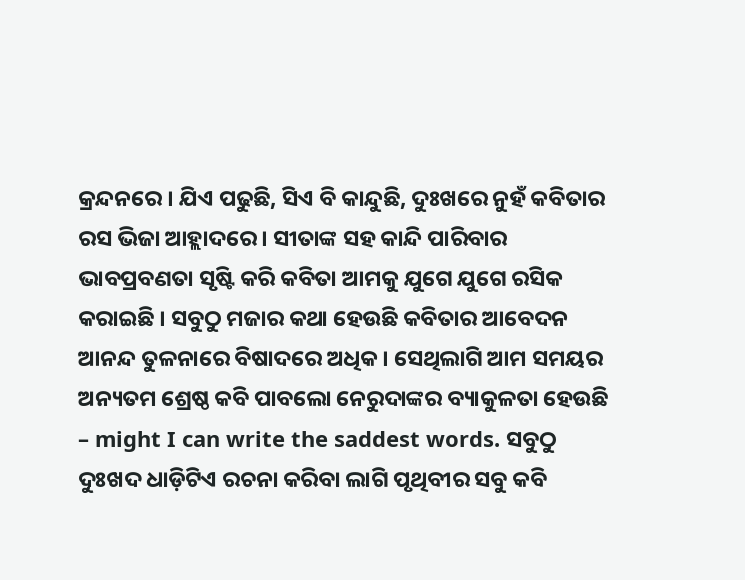କ୍ରନ୍ଦନରେ । ଯିଏ ପଢୁଛି, ସିଏ ବି କାନ୍ଦୁଛି, ଦୁଃଖରେ ନୁହଁ କବିତାର ରସ ଭିଜା ଆହ୍ଲାଦରେ । ସୀତାଙ୍କ ସହ କାନ୍ଦି ପାରିବାର ଭାବପ୍ରବଣତା ସୃଷ୍ଟି କରି କବିତା ଆମକୁ ଯୁଗେ ଯୁଗେ ରସିକ କରାଇଛି । ସବୁଠୁ ମଜାର କଥା ହେଉଛି କବିତାର ଆବେଦନ ଆନନ୍ଦ ତୁଳନାରେ ବିଷାଦରେ ଅଧିକ । ସେଥିଲାଗି ଆମ ସମୟର ଅନ୍ୟତମ ଶ୍ରେଷ୍ଠ କବି ପାବଲୋ ନେରୁଦାଙ୍କର ବ୍ୟାକୁଳତା ହେଉଛି – might I can write the saddest words. ସବୁଠୁ ଦୁଃଖଦ ଧାଡ଼ିଟିଏ ରଚନା କରିବା ଲାଗି ପୃଥିବୀର ସବୁ କବି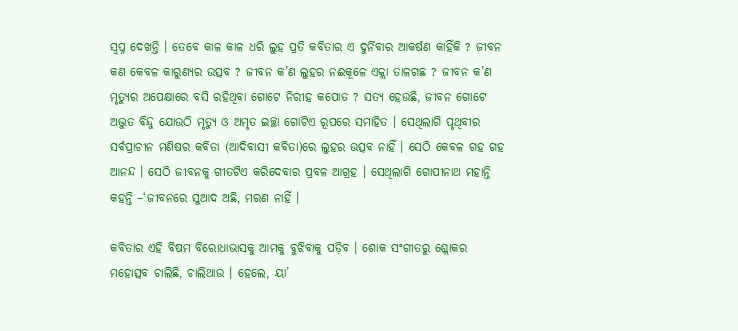ସ୍ୱପ୍ନ ଦେଖନ୍ତି । ତେବେ କାଳ କାଳ ଧରି ଲୁହ ପ୍ରତି କବିତାର ଏ ଦୁର୍ନିବାର ଆକର୍ଷଣ କାହିଁକି ? ଜୀବନ କଣ କେବଳ କାରୁଣ୍ୟର ଉତ୍ସବ ? ଜୀବନ କ’ଣ ଲୁହର ନଈକୂଳେ ଏକ୍ଲା ତାଳଗଛ ? ଜୀବନ କ’ଣ ମୃତ୍ୟୁର ଅପେକ୍ଷାରେ ବସି ରହିଥିବା ଗୋଟେ ନିରୀହ କପୋତ ? ସତ୍ୟ ହେଉଛି, ଜୀବନ ଗୋଟେ ଅଦ୍ଭୁତ ବିନ୍ଦୁ ଯୋଉଠି ମୃତ୍ୟୁ ଓ ଅମୃତ ଇଚ୍ଛା ଗୋଟିଏ ରୂପରେ ସମାହିତ । ସେଥିଲାଗି ପୃଥିବୀର ସର୍ବପ୍ରାଚୀନ ମଣିଷର କବିତା (ଆଦିବାସୀ କବିତା)ରେ ଲୁହର ଉତ୍ସବ ନାହିଁ । ସେଠି କେବଳ ଗହ ଗହ ଆନନ୍ଦ । ସେଠି ଜୀବନକୁ ଗୀତଟିଏ କରିଦେବାର ପ୍ରବଳ ଆଗ୍ରହ । ସେଥିଲାଗି ଗୋପୀନାଥ ମହାନ୍ତି କହନ୍ତି –‘ଜୀବନରେ ସୁଆଦ ଅଛି, ମରଣ ନାହିଁ ।

କବିତାର ଏହି ବିଷମ ବିରୋଧାଭାସକୁ ଆମକୁ ବୁଝିବାକୁ ପଡ଼ିବ । ଶୋକ ସଂଗୀତରୁ ଶ୍ଲୋକର ମହୋତ୍ସବ ଚାଲିଛି, ଚାଲିଥାଉ । ହେଲେ, ୟା’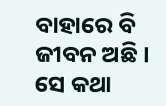ବାହାରେ ବି ଜୀବନ ଅଛି । ସେ କଥା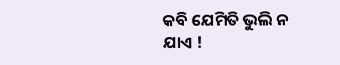କବି ଯେମିତି ଭୁଲି ନ ଯାଏ !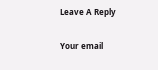Leave A Reply

Your email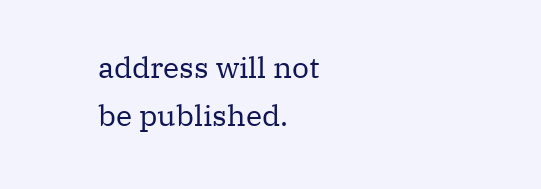address will not be published.